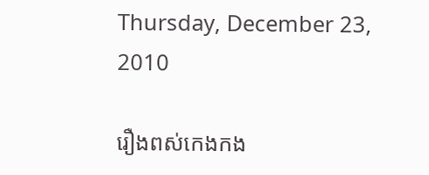Thursday, December 23, 2010

រឿងពស់កេងកង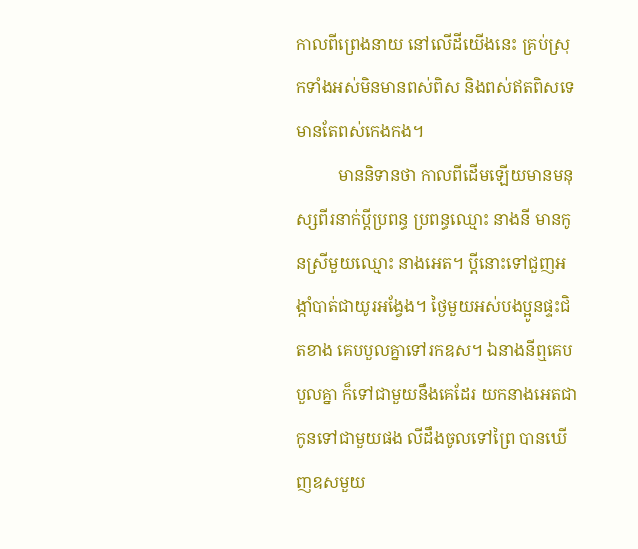កាលពីព្រេងនាយ នៅលើដីយើងនេះ គ្រប់ស្រុកទាំងអស់មិនមានពស់ពិស និងពស់ឥតពិសទេ មានតែពស់កេងកង។
          មាននិទានថា កាលពីដើមឡើយមានមនុស្សពីរនាក់ប្តីប្រពន្ធ ប្រពន្ធឈ្មោះ នាងនី មានកូនស្រីមួយឈ្មោះ នាងអេត។ ប្តីនោះទៅជួញអង្កាំបាត់ជាយូរអង្វែង។ ថ្ងៃមួយអស់បងប្អូនផ្ទះជិតខាង គេបបួលគ្នាទៅរកឧស។ ឯនាងនីឮគេបបួលគ្នា ក៏ទៅជាមួយនឹងគេដែរ យកនាងអេតជាកូនទៅជាមួយផង លីដឹងចូលទៅព្រៃ បានឃើញឧសមួយ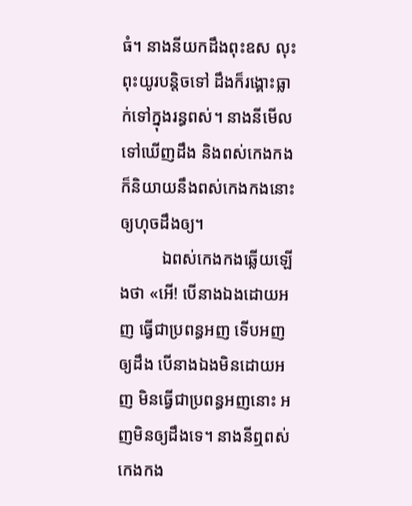ធំ។ នាងនីយកដឹងពុះឧស លុះពុះយូរបន្តិចទៅ ដឹងក៏រង្គោះធ្លាក់ទៅក្នុងរន្ធពស់។ នាងនីមើលទៅឃើញដឹង និងពស់កេងកង ក៏និយាយនឹងពស់កេងកងនោះឲ្យហុចដឹងឲ្យ។
          ឯពស់កេងកងឆ្លើយឡើងថា «អើ! បើនាងឯងដោយអញ ធ្វើជាប្រពន្ធអញ ទើបអញឲ្យដឹង បើនាងឯងមិនដោយអញ មិនធ្វើជាប្រពន្ធអញនោះ អញមិនឲ្យដឹងទេ។ នាងនីឮពស់កេងកង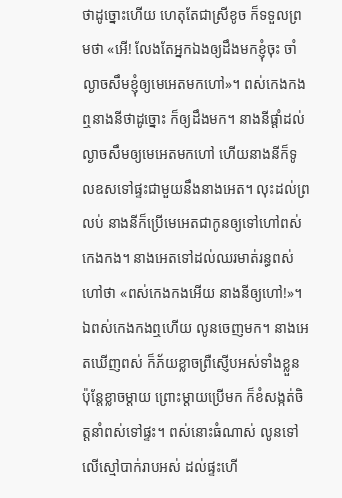ថាដូច្នោះហើយ ហេតុតែជាស្រីខូច ក៏ទទួលព្រមថា «អើ! លែងតែអ្នកឯងឲ្យដឹងមកខ្ញុំចុះ ចាំល្ងាចសឹមខ្ញុំឲ្យមេអេតមកហៅ»។ ពស់កេងកងឮនាងនីថាដូច្នោះ ក៏ឲ្យដឹងមក។ នាងនីផ្តាំដល់ល្ងាចសឹមឲ្យមេអេតមកហៅ ហើយនាងនីក៏ទូលឧសទៅផ្ទះជាមួយនឹងនាងអេត។ លុះដល់ព្រលប់ នាងនីក៏ប្រើមេអេតជាកូនឲ្យទៅហៅពស់កេងកង។ នាងអេតទៅដល់ឈរមាត់រន្ធពស់ហៅថា «ពស់កេងកងអើយ នាងនីឲ្យហៅ!»។ ឯពស់កេងកងឮហើយ លូនចេញមក។ នាងអេតឃើញពស់ ក៏ភ័យខ្លាចព្រឺស្ញើបអស់ទាំងខ្លួន ប៉ុន្តែខ្លាចម្តាយ ព្រោះម្តាយប្រើមក ក៏ខំសង្កត់ចិត្តនាំពស់ទៅផ្ទះ។ ពស់នោះធំណាស់ លូនទៅលើស្មៅបាក់រាបអស់ ដល់ផ្ទះហើ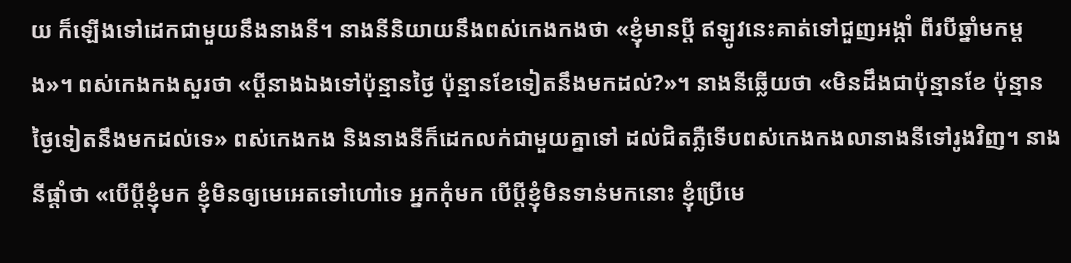យ ក៏ឡើងទៅដេកជាមួយនឹងនាងនី។ នាងនីនិយាយនឹងពស់កេងកងថា «ខ្ញុំមានប្តី ឥឡូវនេះគាត់ទៅជួញអង្កាំ ពីរបីឆ្នាំមកម្តង»។ ពស់កេងកងសួរថា «ប្តីនាងឯងទៅប៉ុន្មានថ្ងៃ ប៉ុន្មានខែទៀតនឹងមកដល់?»។ នាងនីឆ្លើយថា «មិនដឹងជាប៉ុន្មានខែ ប៉ុន្មានថ្ងៃទៀតនឹងមកដល់ទេ» ពស់កេងកង និងនាងនីក៏ដេកលក់ជាមួយគ្នាទៅ ដល់ជិតភ្លឺទើបពស់កេងកងលានាងនីទៅរូងវិញ។ នាងនីផ្តាំថា «បើប្តីខ្ញុំមក ខ្ញុំមិនឲ្យមេអេតទៅហៅទេ អ្នកកុំមក បើប្តីខ្ញុំមិនទាន់មកនោះ ខ្ញុំប្រើមេ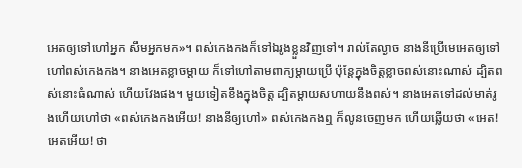អេតឲ្យទៅហៅអ្នក សឹមអ្នកមក»។ ពស់កេងកងក៏ទៅឯរូងខ្លួនវិញទៅ។ រាល់តែល្ងាច នាងនីប្រើមេអេតឲ្យទៅហៅពស់កេងកង។ នាងអេតខ្លាចម្តាយ ក៏ទៅហៅតាមពាក្យម្តាយប្រើ ប៉ុន្តែក្នុងចិត្តខ្លាចពស់នោះណាស់ ដ្បិតពស់នោះធំណាស់ ហើយវែងផង។ មួយទៀតខឹងក្នុងចិត្ត ដ្បិតម្តាយសហាយនឹងពស់។ នាងអេតទៅដល់មាត់រូងហើយហៅថា «ពស់កេងកងអើយ! នាងនីឲ្យហៅ» ពស់កេងកងឮ ក៏លូនចេញមក ហើយឆ្លើយថា «អេត! អេតអើយ! ថា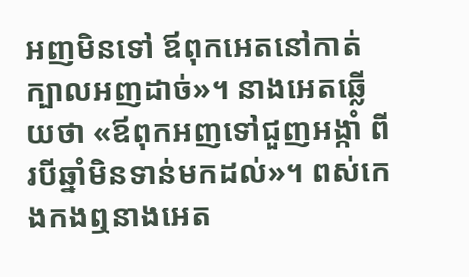អញមិនទៅ ឪពុកអេតនៅកាត់ក្បាលអញដាច់»។ នាងអេតឆ្លើយថា «ឪពុកអញទៅជួញអង្កាំ ពីរបីឆ្នាំមិនទាន់មកដល់»។ ពស់កេងកងឮនាងអេត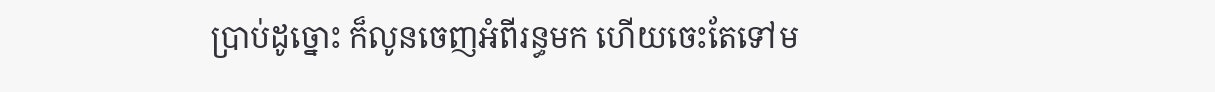ប្រាប់ដូច្នោះ ក៏លូនចេញអំពីរន្ធមក ហើយចេះតែទៅម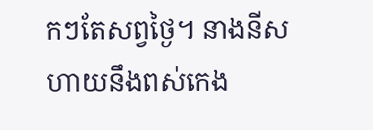កៗតែសព្វថ្ងៃ។ នាងនីសហាយនឹងពស់កេង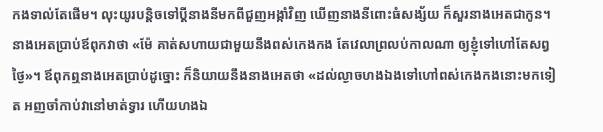កងទាល់តែផើម។ លុះយូរបន្តិចទៅប្តីនាងនីមកពីជួញអង្កាំវិញ ឃើញនាងនីពោះធំសង្ស័យ ក៏សួរនាងអេតជាកូន។ នាងអេតប្រាប់ឪពុកវាថា «ម៉ែ គាត់សហាយជាមួយនឹងពស់កេងកង តែវេលាព្រលប់កាលណា ឲ្យខ្ញុំទៅហៅតែសព្វថ្ងៃ»។ ឪពុកឮនាងអេតប្រាប់ដូច្នោះ ក៏និយាយនឹងនាងអេតថា «ដល់ល្ងាចហងឯងទៅហៅពស់កេងកងនោះមកទៀត អញចាំកាប់វានៅមាត់ទ្វារ ហើយហងឯ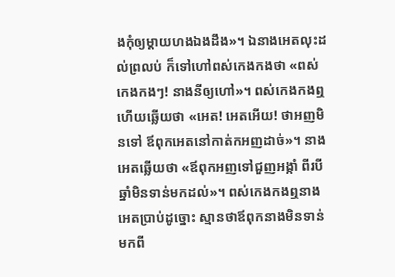ងកុំឲ្យម្តាយហងឯងដឹង»។ ឯនាងអេតលុះដល់ព្រលប់ ក៏ទៅហៅពស់កេងកងថា «ពស់កេងកងៗ! នាងនីឲ្យហៅ»។ ពស់កេងកងឮហើយឆ្លើយថា «អេត! អេតអើយ! ថាអញមិនទៅ ឪពុកអេតនៅកាត់កអញដាច់»។ នាងអេតឆ្លើយថា «ឪពុកអញទៅជួញអង្កាំ ពីរបីឆ្នាំមិនទាន់មកដល់»។ ពស់កេងកងឮនាងអេតប្រាប់ដូច្នោះ ស្មានថាឪពុកនាងមិនទាន់មកពី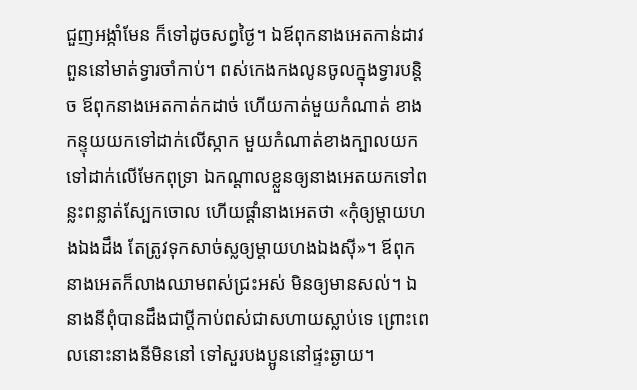ជួញអង្កាំមែន ក៏ទៅដូចសព្វថ្ងៃ។ ឯឪពុកនាងអេតកាន់ដាវពួននៅមាត់ទ្វារចាំកាប់។ ពស់កេងកងលូនចូលក្នុងទ្វារបន្តិច ឪពុកនាងអេតកាត់កដាច់ ហើយកាត់មួយកំណាត់ ខាងកន្ទុយយកទៅដាក់លើស្កាក មួយកំណាត់ខាងក្បាលយកទៅដាក់លើមែកពុទ្រា ឯកណ្តាលខ្លួនឲ្យនាងអេតយកទៅពន្លះពន្លាត់ស្បែកចោល ហើយផ្តាំនាងអេតថា «កុំឲ្យម្តាយហងឯងដឹង តែត្រូវទុកសាច់ស្លឲ្យម្តាយហងឯងស៊ី»។ ឪពុកនាងអេតក៏លាងឈាមពស់ជ្រះអស់ មិនឲ្យមានសល់។ ឯនាងនីពុំបានដឹងជាប្តីកាប់ពស់ជាសហាយស្លាប់ទេ ព្រោះពេលនោះនាងនីមិននៅ ទៅសួរបងប្អូននៅផ្ទះឆ្ងាយ។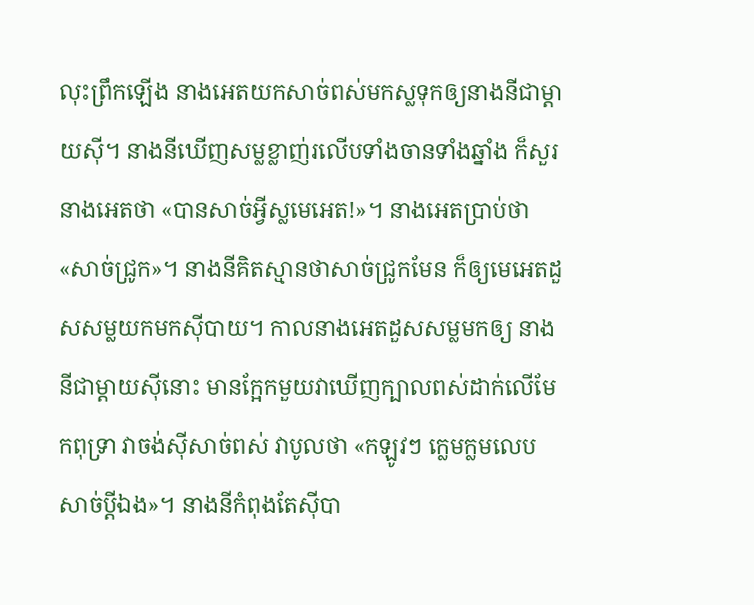លុះព្រឹកឡើង នាងអេតយកសាច់ពស់មកស្លទុកឲ្យនាងនីជាម្តាយស៊ី។ នាងនីឃើញសម្លខ្លាញ់រលើបទាំងចានទាំងឆ្នាំង ក៏សួរនាងអេតថា «បានសាច់អ្វីស្លមេអេត!»។ នាងអេតប្រាប់ថា «សាច់ជ្រូក»។ នាងនីគិតស្មានថាសាច់ជ្រូកមែន ក៏ឲ្យមេអេតដួសសម្លយកមកស៊ីបាយ។ កាលនាងអេតដួសសម្លមកឲ្យ នាងនីជាម្តាយស៊ីនោះ មានក្អែកមួយវាឃើញក្បាលពស់ដាក់លើមែកពុទ្រា វាចង់ស៊ីសាច់ពស់ វាបូលថា «កឡូវៗ ក្លេមក្លមលេបសាច់ប្តីឯង»។ នាងនីកំពុងតែស៊ីបា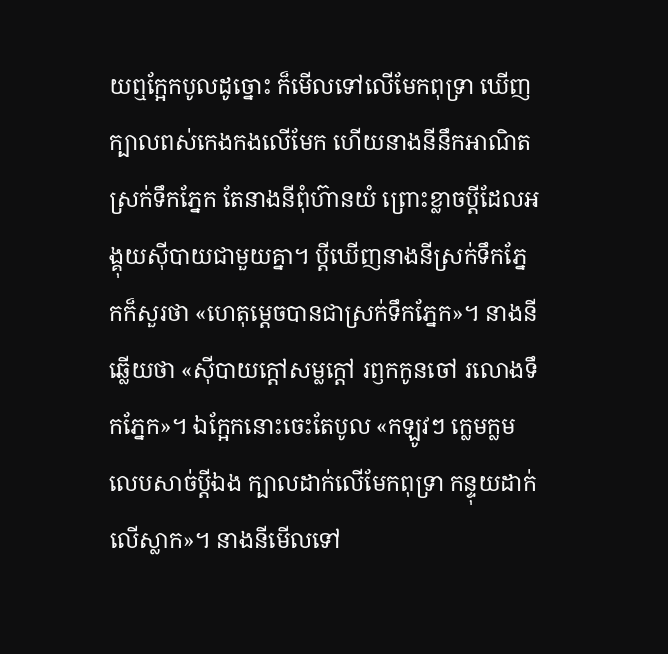យឮក្អែកបូលដូច្នោះ ក៏មើលទៅលើមែកពុទ្រា ឃើញក្បាលពស់កេងកងលើមែក ហើយនាងនីនឹកអាណិតស្រក់ទឹកភ្នែក តែនាងនីពុំហ៊ានយំ ព្រោះខ្លាចប្តីដែលអង្គុយស៊ីបាយជាមួយគ្នា។ ប្តីឃើញនាងនីស្រក់ទឹកភ្នែកក៏សួរថា «ហេតុម្តេចបានជាស្រក់ទឹកភ្នែក»។ នាងនីឆ្លើយថា «ស៊ីបាយក្តៅសម្លក្តៅ រឭកកូនចៅ រលោងទឹកភ្នែក»។ ឯក្អែកនោះចេះតែបូល «កឡូវៗ ក្លេមក្លមលេបសាច់ប្តីឯង ក្បាលដាក់លើមែកពុទ្រា កន្ទុយដាក់លើស្លាក»។ នាងនីមើលទៅ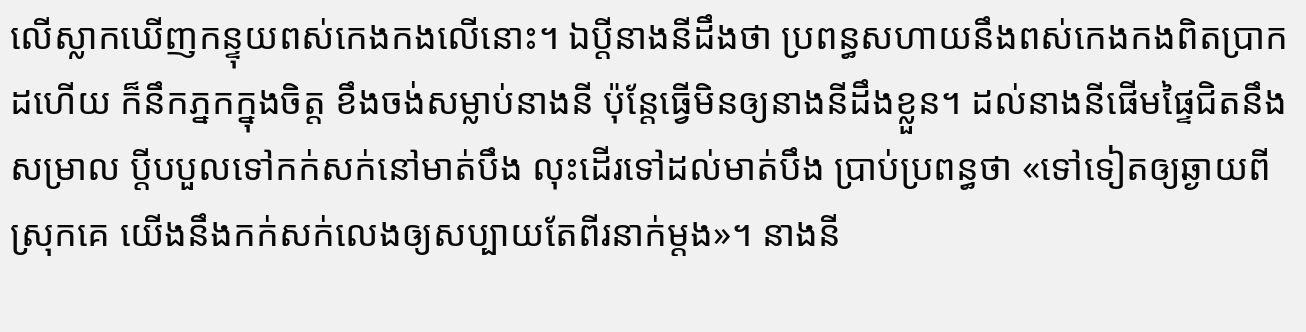លើស្លាកឃើញកន្ទុយពស់កេងកងលើនោះ។ ឯប្តីនាងនីដឹងថា ប្រពន្ធសហាយនឹងពស់កេងកងពិតប្រាកដហើយ ក៏នឹកភ្នកក្នុងចិត្ត ខឹងចង់សម្លាប់នាងនី ប៉ុន្តែធ្វើមិនឲ្យនាងនីដឹងខ្លួន។ ដល់នាងនីផើមផ្ទៃជិតនឹងសម្រាល ប្តីបបួលទៅកក់សក់នៅមាត់បឹង លុះដើរទៅដល់មាត់បឹង ប្រាប់ប្រពន្ធថា «ទៅទៀតឲ្យឆ្ងាយពីស្រុកគេ យើងនឹងកក់សក់លេងឲ្យសប្បាយតែពីរនាក់ម្តង»។ នាងនី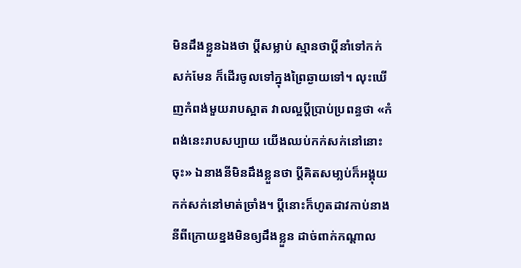មិនដឹងខ្លួនឯងថា ប្តីសម្លាប់ ស្មានថាប្តីនាំទៅកក់សក់មែន ក៏ដើរចូលទៅក្នុងព្រៃឆ្ងាយទៅ។ លុះឃើញកំពង់មួយរាបស្អាត វាលល្អប្តីប្រាប់ប្រពន្ធថា «កំពង់នេះរាបសប្បាយ យើងឈប់កក់សក់នៅនោះចុះ» ឯនាងនីមិនដឹងខ្លួនថា ប្តីគិតសមា្លប់ក៏អង្គុយកក់សក់នៅមាត់ច្រាំង។ ប្តីនោះក៏ហូតដាវកាប់នាងនីពីក្រោយខ្នងមិនឲ្យដឹងខ្លួន ដាច់ពាក់កណ្តាល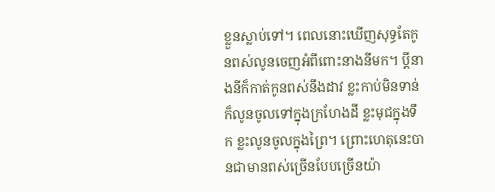ខ្លួនស្លាប់ទៅ។ ពេលនោះឃើញសុទ្ធតែកូនពស់លូនចេញអំពីពោះនាងនីមក។ ប្តីនាងនីក៏កាត់កូនពស់នឹងដាវ ខ្លះកាប់មិនទាន់ក៏លូនចូលទៅក្នុងក្រហែងដី ខ្លះមុជក្នុងទឹក ខ្លះលូនចូលក្នុងព្រៃ។ ព្រោះហេតុនេះបានជាមានពស់ច្រើនបែបច្រើនយ៉ា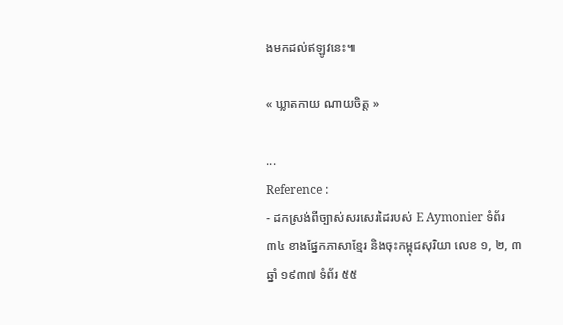ងមកដល់ឥឡូវនេះ៕

« ឃ្លាតកាយ ណាយចិត្ត »

...
Reference :
- ដកស្រង់ពីច្បាស់សរសេរដៃរបស់ E Aymonier ទំព័រ ៣៤ ខាងផ្នែកភាសាខ្មែរ និងចុះកម្ពុជសុរិយា លេខ ១, ២, ៣ ឆ្នាំ ១៩៣៧ ទំព័រ ៥៥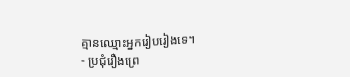គ្មានឈ្មោះអ្នករៀបរៀងទេ។
- ប្រជុំរឿងព្រេ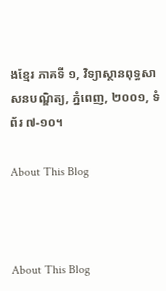ងខ្មែរ ភាគទី ១, វិទ្យាស្ថានពុទ្ធសាសនបណ្ឌិត្យ, ភ្នំពេញ, ២០០១, ទំព័រ ៧-១០។

About This Blog



About This Blog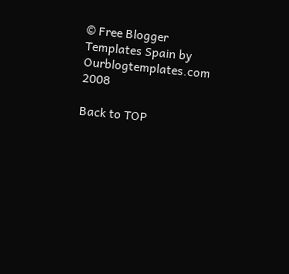© Free Blogger Templates Spain by Ourblogtemplates.com 2008

Back to TOP